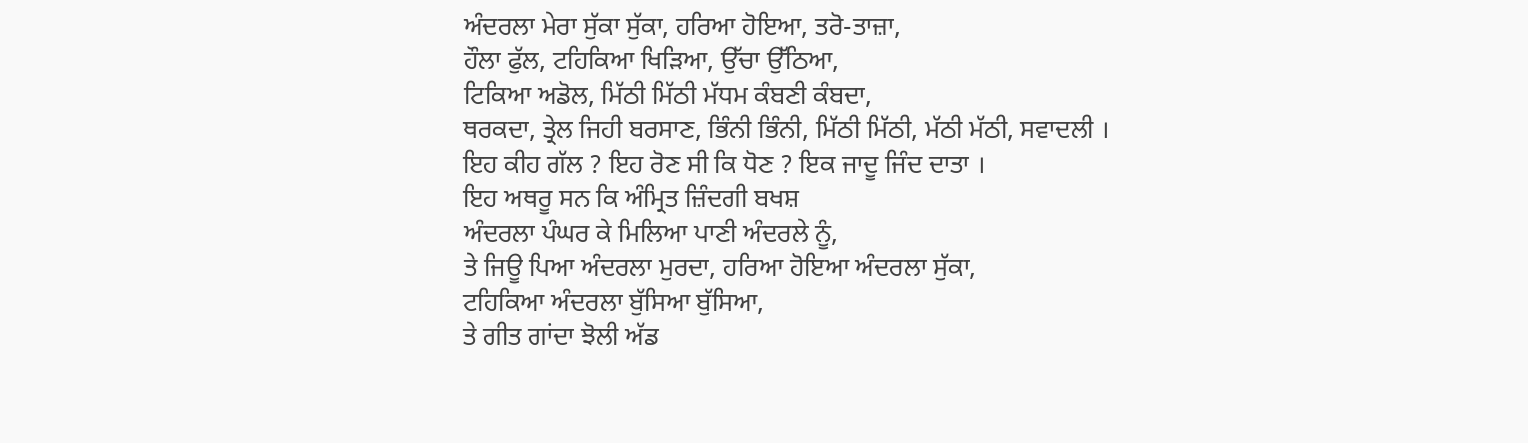ਅੰਦਰਲਾ ਮੇਰਾ ਸੁੱਕਾ ਸੁੱਕਾ, ਹਰਿਆ ਹੋਇਆ, ਤਰੋ-ਤਾਜ਼ਾ,
ਹੌਲਾ ਫੁੱਲ, ਟਹਿਕਿਆ ਖਿੜਿਆ, ਉੱਚਾ ਉੱਠਿਆ,
ਟਿਕਿਆ ਅਡੋਲ, ਮਿੱਠੀ ਮਿੱਠੀ ਮੱਧਮ ਕੰਬਣੀ ਕੰਬਦਾ,
ਥਰਕਦਾ, ਤ੍ਰੇਲ ਜਿਹੀ ਬਰਸਾਣ, ਭਿੰਨੀ ਭਿੰਨੀ, ਮਿੱਠੀ ਮਿੱਠੀ, ਮੱਠੀ ਮੱਠੀ, ਸਵਾਦਲੀ ।
ਇਹ ਕੀਹ ਗੱਲ ? ਇਹ ਰੋਣ ਸੀ ਕਿ ਧੋਣ ? ਇਕ ਜਾਦੂ ਜਿੰਦ ਦਾਤਾ ।
ਇਹ ਅਥਰੂ ਸਨ ਕਿ ਅੰਮ੍ਰਿਤ ਜ਼ਿੰਦਗੀ ਬਖਸ਼
ਅੰਦਰਲਾ ਪੰਘਰ ਕੇ ਮਿਲਿਆ ਪਾਣੀ ਅੰਦਰਲੇ ਨੂੰ,
ਤੇ ਜਿਊ ਪਿਆ ਅੰਦਰਲਾ ਮੁਰਦਾ, ਹਰਿਆ ਹੋਇਆ ਅੰਦਰਲਾ ਸੁੱਕਾ,
ਟਹਿਕਿਆ ਅੰਦਰਲਾ ਬੁੱਸਿਆ ਬੁੱਸਿਆ,
ਤੇ ਗੀਤ ਗਾਂਦਾ ਝੋਲੀ ਅੱਡ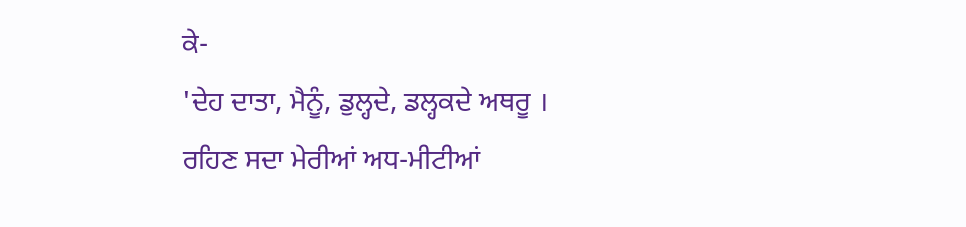ਕੇ-
'ਦੇਹ ਦਾਤਾ, ਮੈਨੂੰ, ਡੁਲ੍ਹਦੇ, ਡਲ੍ਹਕਦੇ ਅਥਰੂ ।
ਰਹਿਣ ਸਦਾ ਮੇਰੀਆਂ ਅਧ-ਮੀਟੀਆਂ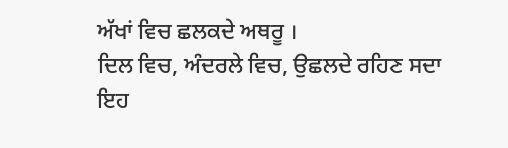ਅੱਖਾਂ ਵਿਚ ਛਲਕਦੇ ਅਥਰੂ ।
ਦਿਲ ਵਿਚ, ਅੰਦਰਲੇ ਵਿਚ, ਉਛਲਦੇ ਰਹਿਣ ਸਦਾ ਇਹ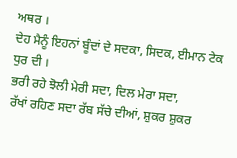ਅਥਰ ।
ਦੇਹ ਮੈਨੂੰ ਇਹਨਾਂ ਬੂੰਦਾਂ ਦੇ ਸਦਕਾ, ਸਿਦਕ, ਈਮਾਨ ਟੇਕ ਧੁਰ ਦੀ ।
ਭਰੀ ਰਹੇ ਝੋਲੀ ਮੇਰੀ ਸਦਾ, ਦਿਲ ਮੇਰਾ ਸਦਾ,
ਰੱਖਾਂ ਰਹਿਣ ਸਦਾ ਰੱਬ ਸੱਚੇ ਦੀਆਂ, ਸ਼ੁਕਰ ਸ਼ੁਕਰ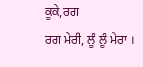ਕੂਕੇ,ਰਗ
ਰਗ ਮੇਰੀ, ਲੂੰ ਲੂੰ ਮੇਰਾ ।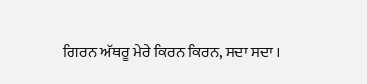ਗਿਰਨ ਅੱਥਰੂ ਮੇਰੇ ਕਿਰਨ ਕਿਰਨ, ਸਦਾ ਸਦਾ ।